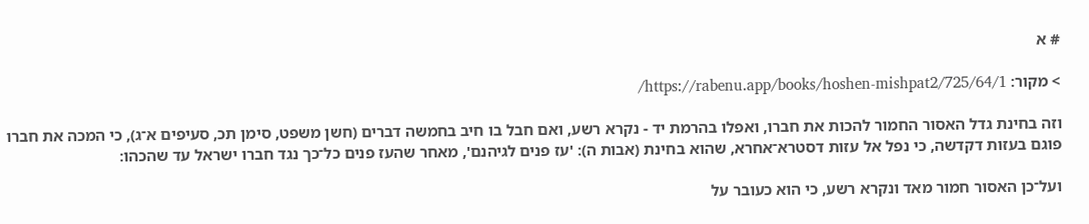# א

> מקור: https://rabenu.app/books/hoshen-mishpat2/725/64/1/

וזה בחינת גדל האסור החמור להכות את חברו, ואפלו בהרמת יד - נקרא רשע, ואם חבל בו חיב בחמשה דברים (חשן משפט, סימן תכ, סעיפים א־ג), כי המכה את חברו פוגם בעזות דקדשה, כי נפל אל עזות דסטרא־אחרא, שהוא בחינת (אבות ה): 'עז פנים לגיהנם', מאחר שהעז פנים כל־כך נגד חברו ישראל עד שהכהו:

ועל־כן האסור חמור מאד ונקרא רשע, כי הוא כעובר על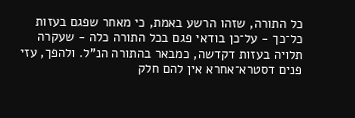כל התורה, שזהו הרשע באמת, כי מאחר שפגם בעזות כל־כך - על־כן בודאי פגם בכל התורה כלה - שעקרה תלויה בעזות דקדשה, כמבאר בהתורה הנ"ל. ולהפך, עזי פנים דסטרא־אחרא אין להם חלק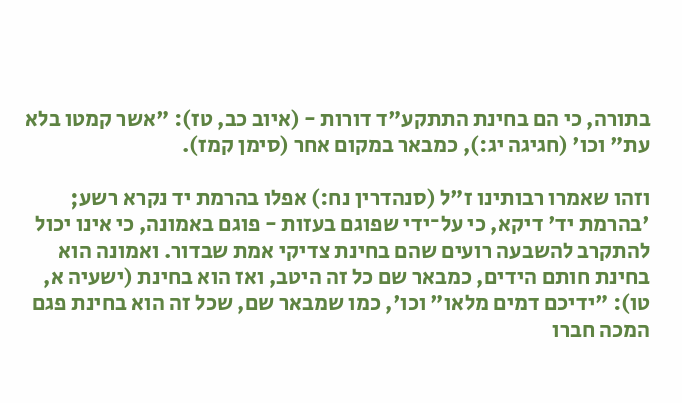בתורה, כי הם בחינת התתקע"ד דורות - (איוב כב, טז): "אשר קמטו בלא עת" וכו' (חגיגה יג:), כמבאר במקום אחר (סימן קמז).

וזהו שאמרו רבותינו ז"ל (סנהדרין נח:) אפלו בהרמת יד נקרא רשע; 'בהרמת יד' דיקא, כי על־ידי שפוגם בעזות - פוגם באמונה, כי אינו יכול להתקרב להשבעה רועים שהם בחינת צדיקי אמת שבדור. ואמונה הוא בחינת חותם הידים, כמבאר שם כל זה היטב, ואז הוא בחינת (ישעיה א, טו): "ידיכם דמים מלאו" וכו', כמו שמבאר שם, שכל זה הוא בחינת פגם המכה חברו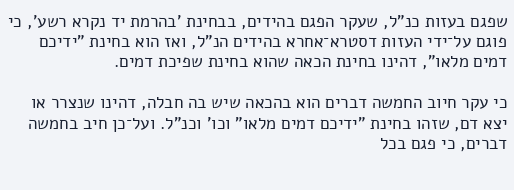שפגם בעזות כנ"ל, שעקר הפגם בהידים, בבחינת 'בהרמת יד נקרא רשע', כי פוגם על־ידי העזות דסטרא־אחרא בהידים הנ"ל, ואז הוא בחינת "ידיכם דמים מלאו", דהינו בחינת הכאה שהוא בחינת שפיכת דמים.

כי עקר חיוב החמשה דברים הוא בהכאה שיש בה חבלה, דהינו שנצרר או יצא דם, שזהו בחינת "ידיכם דמים מלאו" וכו' וכנ"ל. ועל־כן חיב בחמשה דברים, כי פגם בכל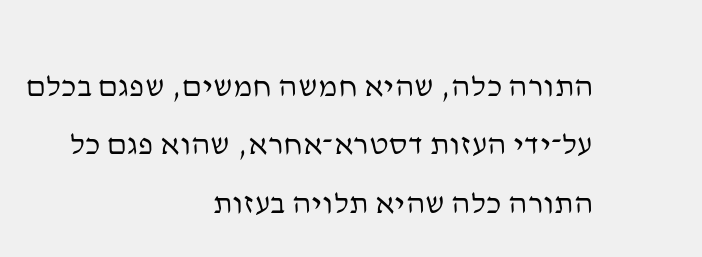התורה כלה, שהיא חמשה חמשים, שפגם בכלם על־ידי העזות דסטרא־אחרא, שהוא פגם כל התורה כלה שהיא תלויה בעזות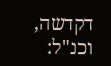דקדשה, וכנ"ל: